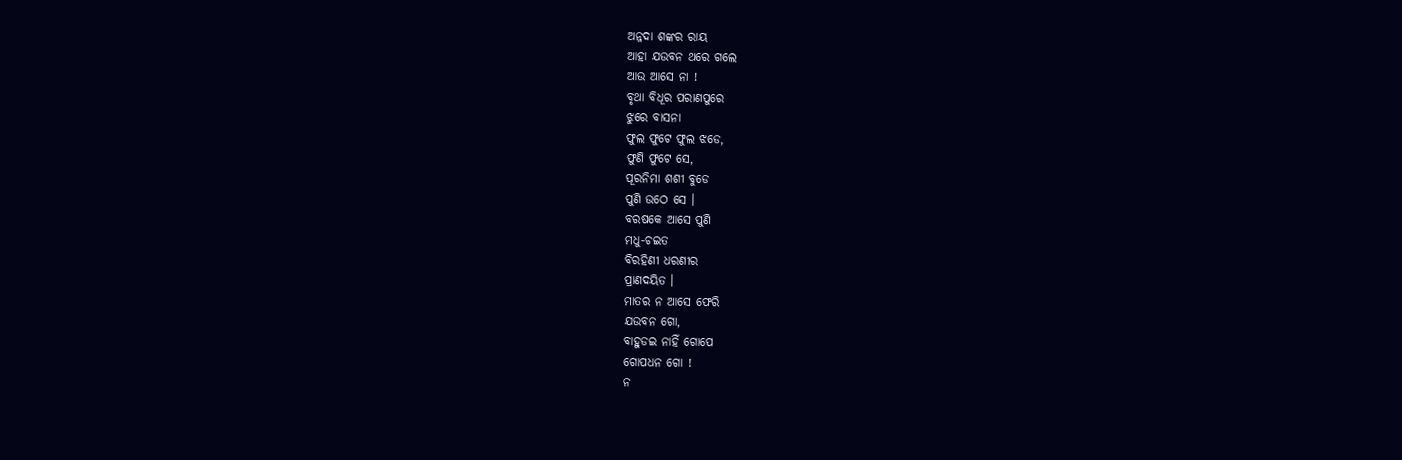ଅନ୍ନଦା ଶଙ୍କର ରାୟ
ଆହା ଯଉବନ ଥରେ ଗଲେ
ଆଉ ଆସେ ନା !
ବୃଥା ବିଧୂର ପରାଣପୁରେ
ଝୁରେ ବାସନା
ଫୁଲ ଫୁଟେ ଫୁଲ ଝଡେ,
ଫୁଣି ଫୁଟେ ସେ,
ପୂରନିମା ଶଶୀ ବୁଡେ
ପୁଣି ଉଠେ ସେ ।
ବରଷକେ ଆସେ ପୁଣି
ମଧୁ-ଚଇତ
ବିରହିଣୀ ଧରଣୀର
ପ୍ରାଣଦୟିତ ।
ମାତର ନ ଆସେ ଫେରି
ଯଉବନ ଗୋ,
ବାହୁଡଇ ନାହିଁ ଗୋପେ
ଗୋପଧନ ଗୋ !
ନ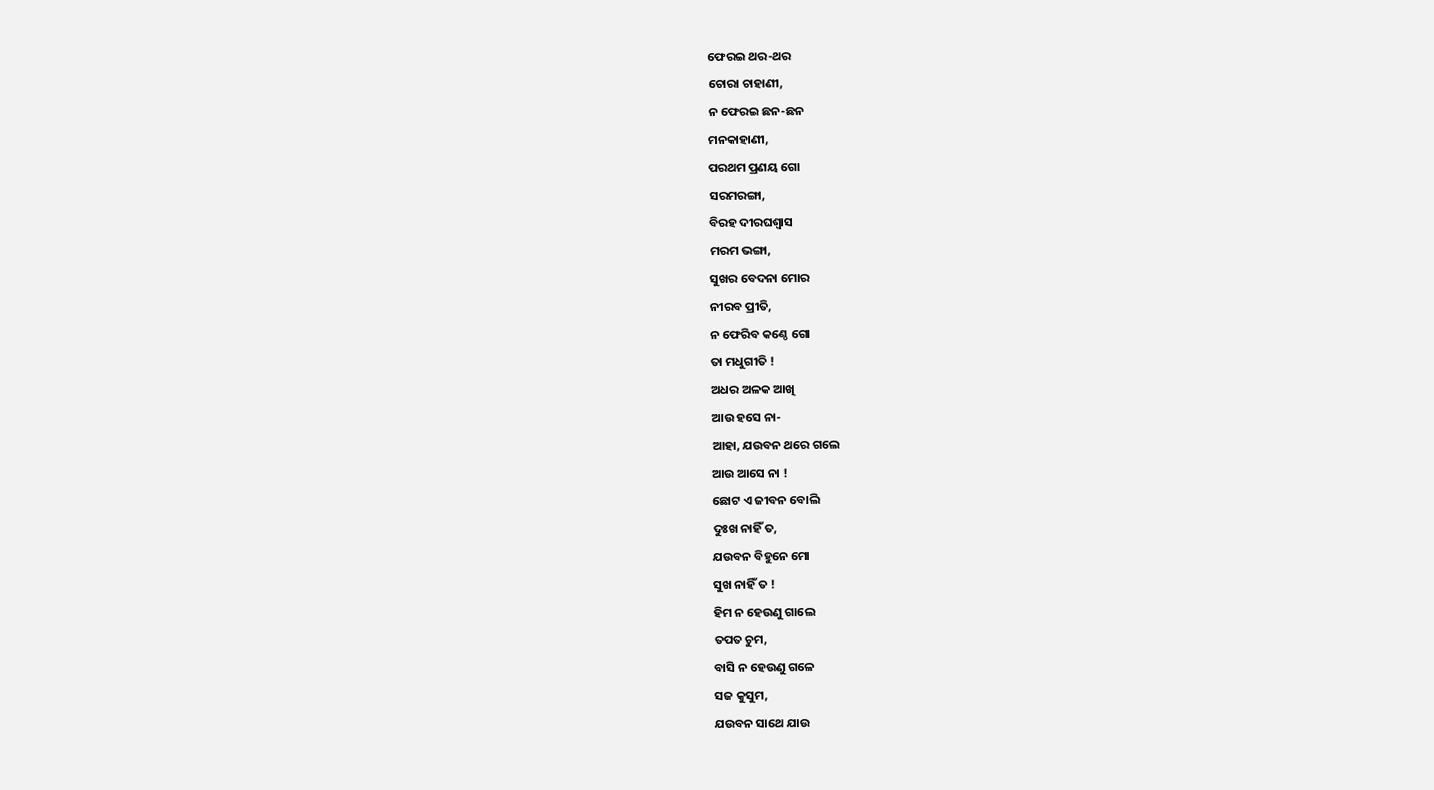ଫେରଇ ଥର-ଥର
ଚୋରା ଚାହାଣୀ,
ନ ଫେରଇ ଛନ-ଛନ
ମନକାହାଣୀ,
ପରଥମ ପ୍ରଣୟ ଗୋ
ସରମରଙ୍ଗା,
ବିରହ ଦୀରଘଶ୍ୱାସ
ମରମ ଭଙ୍ଗା,
ସୁଖର ବେଦନା ମୋର
ନୀରବ ପ୍ରୀତି,
ନ ଫେରିବ କଣ୍ଠେ ଗୋ
ତା ମଧୁଗୀତି !
ଅଧର ଅଳକ ଆଖି
ଆଉ ହସେ ନା-
ଆହା, ଯଉବନ ଥରେ ଗଲେ
ଆଉ ଆସେ ନା !
ଛୋଟ ଏ ଜୀବନ ବୋଲି
ଦୁଃଖ ନାହିଁ ତ,
ଯଉବନ ବିହୁନେ ମୋ
ସୁଖ ନାହିଁ ତ !
ହିମ ନ ହେଉଣୁ ଗାଲେ
ତପତ ଚୁମ,
ବାସି ନ ହେଉଣୁ ଗଳେ
ସଜ କୁସୁମ,
ଯଉବନ ସାଥେ ଯାଉ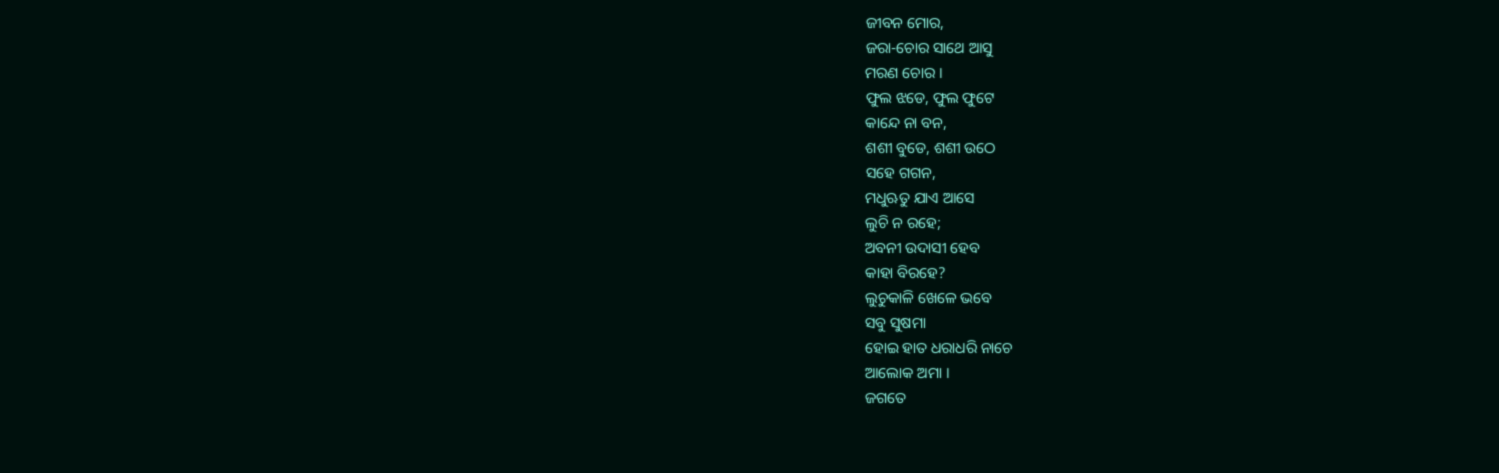ଜୀବନ ମୋର,
ଜରା-ଚୋର ସାଥେ ଆସୁ
ମରଣ ଚୋର ।
ଫୁଲ ଝଡେ, ଫୁଲ ଫୁଟେ
କାନ୍ଦେ ନା ବନ,
ଶଶୀ ବୁଡେ, ଶଶୀ ଉଠେ
ସହେ ଗଗନ,
ମଧୁଋତୁ ଯାଏ ଆସେ
ଲୁଚି ନ ରହେ;
ଅବନୀ ଉଦାସୀ ହେବ
କାହା ବିରହେ?
ଲୁଚୁକାଳି ଖେଳେ ଭବେ
ସବୁ ସୁଷମା
ହୋଇ ହାତ ଧରାଧରି ନାଚେ
ଆଲୋକ ଅମା ।
ଜଗତେ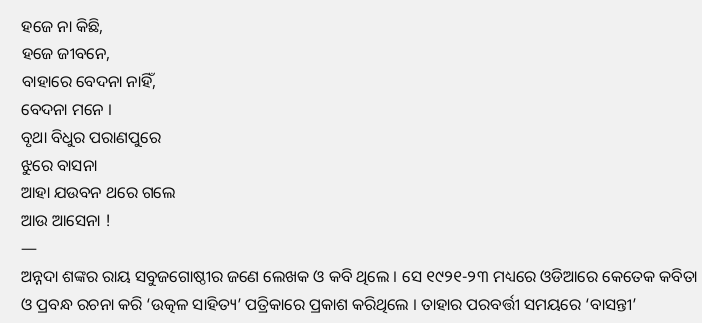ହଜେ ନା କିଛି,
ହଜେ ଜୀବନେ,
ବାହାରେ ବେଦନା ନାହିଁ,
ବେଦନା ମନେ ।
ବୃଥା ବିଧୁର ପରାଣପୁରେ
ଝୁରେ ବାସନା
ଆହା ଯଉବନ ଥରେ ଗଲେ
ଆଉ ଆସେନା !
—
ଅନ୍ନଦା ଶଙ୍କର ରାୟ ସବୁଜଗୋଷ୍ଠୀର ଜଣେ ଲେଖକ ଓ କବି ଥିଲେ । ସେ ୧୯୨୧-୨୩ ମଧ୍ୟରେ ଓଡିଆରେ କେତେକ କବିତା ଓ ପ୍ରବନ୍ଧ ରଚନା କରି ‘ଉତ୍କଳ ସାହିତ୍ୟ’ ପତ୍ରିକାରେ ପ୍ରକାଶ କରିଥିଲେ । ତାହାର ପରବର୍ତ୍ତୀ ସମୟରେ ‘ବାସନ୍ତୀ’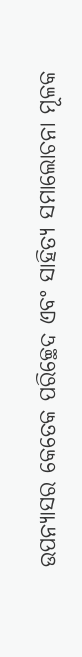ଉପନ୍ୟାସର କେତେକ ପରିଚ୍ଛେଦ ଏବଂ ସାହିତ୍ୟ ସମାଲୋଚନା ମୂଳକ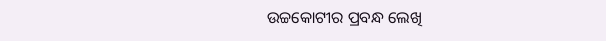ଉଚ୍ଚକୋଟୀର ପ୍ରବନ୍ଧ ଲେଖି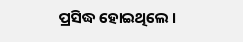ପ୍ରସିଦ୍ଧ ହୋଇଥିଲେ ।